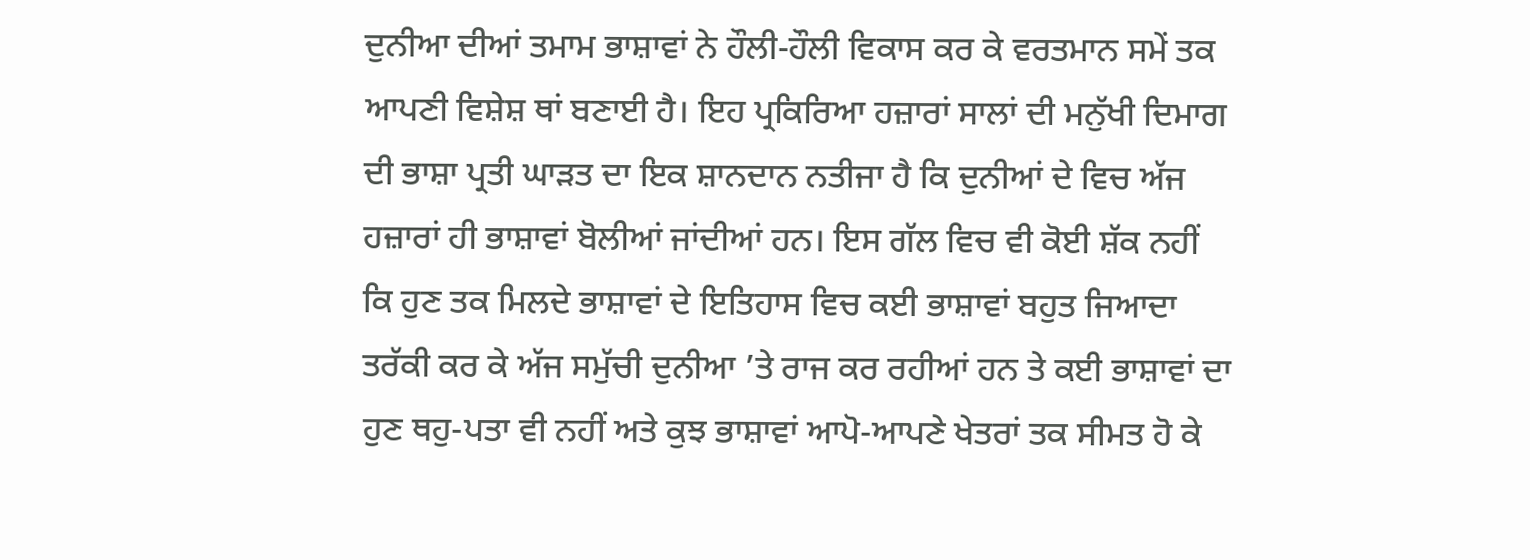ਦੁਨੀਆ ਦੀਆਂ ਤਮਾਮ ਭਾਸ਼ਾਵਾਂ ਨੇ ਹੌਲੀ-ਹੌਲੀ ਵਿਕਾਸ ਕਰ ਕੇ ਵਰਤਮਾਨ ਸਮੇਂ ਤਕ ਆਪਣੀ ਵਿਸ਼ੇਸ਼ ਥਾਂ ਬਣਾਈ ਹੈ। ਇਹ ਪ੍ਰਕਿਰਿਆ ਹਜ਼ਾਰਾਂ ਸਾਲਾਂ ਦੀ ਮਨੁੱਖੀ ਦਿਮਾਗ ਦੀ ਭਾਸ਼ਾ ਪ੍ਰਤੀ ਘਾੜਤ ਦਾ ਇਕ ਸ਼ਾਨਦਾਨ ਨਤੀਜਾ ਹੈ ਕਿ ਦੁਨੀਆਂ ਦੇ ਵਿਚ ਅੱਜ ਹਜ਼ਾਰਾਂ ਹੀ ਭਾਸ਼ਾਵਾਂ ਬੋਲੀਆਂ ਜਾਂਦੀਆਂ ਹਨ। ਇਸ ਗੱਲ ਵਿਚ ਵੀ ਕੋਈ ਸ਼ੱਕ ਨਹੀਂ ਕਿ ਹੁਣ ਤਕ ਮਿਲਦੇ ਭਾਸ਼ਾਵਾਂ ਦੇ ਇਤਿਹਾਸ ਵਿਚ ਕਈ ਭਾਸ਼ਾਵਾਂ ਬਹੁਤ ਜਿਆਦਾ ਤਰੱਕੀ ਕਰ ਕੇ ਅੱਜ ਸਮੁੱਚੀ ਦੁਨੀਆ ’ਤੇ ਰਾਜ ਕਰ ਰਹੀਆਂ ਹਨ ਤੇ ਕਈ ਭਾਸ਼ਾਵਾਂ ਦਾ ਹੁਣ ਥਹੁ-ਪਤਾ ਵੀ ਨਹੀਂ ਅਤੇ ਕੁਝ ਭਾਸ਼ਾਵਾਂ ਆਪੋ-ਆਪਣੇ ਖੇਤਰਾਂ ਤਕ ਸੀਮਤ ਹੋ ਕੇ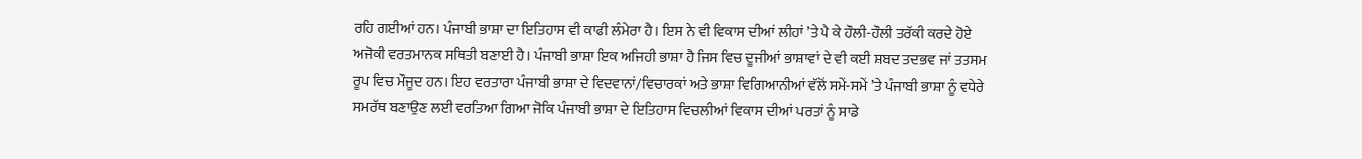ਰਹਿ ਗਈਆਂ ਹਨ। ਪੰਜਾਬੀ ਭਾਸ਼ਾ ਦਾ ਇਤਿਹਾਸ ਵੀ ਕਾਫੀ ਲੰਮੇਰਾ ਹੈ। ਇਸ ਨੇ ਵੀ ਵਿਕਾਸ ਦੀਆਂ ਲੀਹਾਂ ’ਤੇ ਪੈ ਕੇ ਹੌਲੀ-ਹੌਲੀ ਤਰੱਕੀ ਕਰਦੇ ਹੋਏ ਅਜੋਕੀ ਵਰਤਮਾਨਕ ਸਥਿਤੀ ਬਣਾਈ ਹੈ। ਪੰਜਾਬੀ ਭਾਸ਼ਾ ਇਕ ਅਜਿਹੀ ਭਾਸ਼ਾ ਹੈ ਜਿਸ ਵਿਚ ਦੂਜੀਆਂ ਭਾਸ਼ਾਵਾਂ ਦੇ ਵੀ ਕਈ ਸ਼ਬਦ ਤਦਭਵ ਜਾਂ ਤਤਸਮ ਰੂਪ ਵਿਚ ਮੌਜੂਦ ਹਨ। ਇਹ ਵਰਤਾਰਾ ਪੰਜਾਬੀ ਭਾਸ਼ਾ ਦੇ ਵਿਦਵਾਨਾਂ/ਵਿਚਾਰਕਾਂ ਅਤੇ ਭਾਸ਼ਾ ਵਿਗਿਆਨੀਆਂ ਵੱਲੋਂ ਸਮੇਂ-ਸਮੇਂ ’ਤੇ ਪੰਜਾਬੀ ਭਾਸ਼ਾ ਨੂੰ ਵਧੇਰੇ ਸਮਰੱਥ ਬਣਾਉਣ ਲਈ ਵਰਤਿਆ ਗਿਆ ਜੋਕਿ ਪੰਜਾਬੀ ਭਾਸ਼ਾ ਦੇ ਇਤਿਹਾਸ ਵਿਚਲੀਆਂ ਵਿਕਾਸ ਦੀਆਂ ਪਰਤਾਂ ਨੂੰ ਸਾਡੇ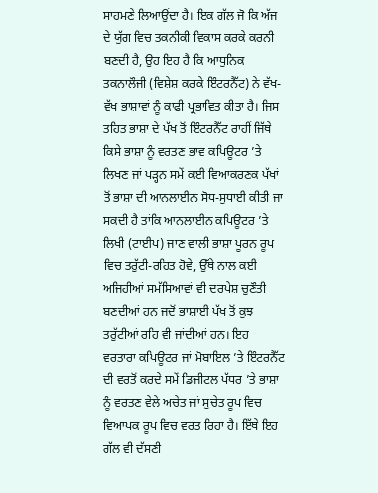ਸਾਹਮਣੇ ਲਿਆਉਂਦਾ ਹੈ। ਇਕ ਗੱਲ ਜੋ ਕਿ ਅੱਜ ਦੇ ਯੁੱਗ ਵਿਚ ਤਕਨੀਕੀ ਵਿਕਾਸ ਕਰਕੇ ਕਰਨੀ ਬਣਦੀ ਹੈ, ਉਹ ਇਹ ਹੈ ਕਿ ਆਧੁਨਿਕ ਤਕਨਾਲੌਜੀ (ਵਿਸ਼ੇਸ਼ ਕਰਕੇ ਇੰਟਰਨੈੱਟ) ਨੇ ਵੱਖ-ਵੱਖ ਭਾਸ਼ਾਵਾਂ ਨੂੰ ਕਾਫੀ ਪ੍ਰਭਾਵਿਤ ਕੀਤਾ ਹੈ। ਜਿਸ ਤਹਿਤ ਭਾਸ਼ਾ ਦੇ ਪੱਖ ਤੋਂ ਇੰਟਰਨੈੱਟ ਰਾਹੀਂ ਜਿੱਥੇ ਕਿਸੇ ਭਾਸ਼ਾ ਨੂੰ ਵਰਤਣ ਭਾਵ ਕਪਿਊਟਰ ’ਤੇ ਲਿਖਣ ਜਾਂ ਪੜ੍ਹਨ ਸਮੇਂ ਕਈ ਵਿਆਕਰਣਕ ਪੱਖਾਂ ਤੋਂ ਭਾਸ਼ਾ ਦੀ ਆਨਲਾਈਨ ਸੋਧ-ਸੁਧਾਈ ਕੀਤੀ ਜਾ ਸਕਦੀ ਹੈ ਤਾਂਕਿ ਆਨਲਾਈਨ ਕਪਿਊਟਰ ’ਤੇ ਲਿਖੀ (ਟਾਈਪ) ਜਾਣ ਵਾਲੀ ਭਾਸ਼ਾ ਪੂਰਨ ਰੂਪ ਵਿਚ ਤਰੁੱਟੀ-ਰਹਿਤ ਹੋਵੇ, ਉੱਥੇ ਨਾਲ ਕਈ ਅਜਿਹੀਆਂ ਸਮੱਸਿਆਵਾਂ ਵੀ ਦਰਪੇਸ਼ ਚੁਣੌਤੀ ਬਣਦੀਆਂ ਹਨ ਜਦੋਂ ਭਾਸ਼ਾਈ ਪੱਖ ਤੋਂ ਕੁਝ ਤਰੁੱਟੀਆਂ ਰਹਿ ਵੀ ਜਾਂਦੀਆਂ ਹਨ। ਇਹ ਵਰਤਾਰਾ ਕਪਿਊਟਰ ਜਾਂ ਮੋਬਾਇਲ ’ਤੇ ਇੰਟਰਨੈੱਟ ਦੀ ਵਰਤੋਂ ਕਰਦੇ ਸਮੇਂ ਡਿਜੀਟਲ ਪੱਧਰ ’ਤੇ ਭਾਸ਼ਾ ਨੂੰ ਵਰਤਣ ਵੇਲੇ ਅਚੇਤ ਜਾਂ ਸੁਚੇਤ ਰੂਪ ਵਿਚ ਵਿਆਪਕ ਰੂਪ ਵਿਚ ਵਰਤ ਰਿਹਾ ਹੈ। ਇੱਥੇ ਇਹ ਗੱਲ ਵੀ ਦੱਸਣੀ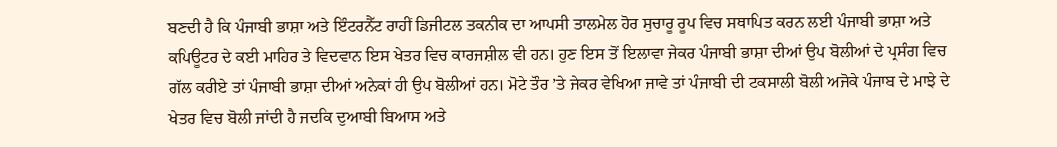ਬਣਦੀ ਹੈ ਕਿ ਪੰਜਾਬੀ ਭਾਸ਼ਾ ਅਤੇ ਇੰਟਰਨੈੱਟ ਰਾਹੀਂ ਡਿਜੀਟਲ ਤਕਨੀਕ ਦਾ ਆਪਸੀ ਤਾਲਮੇਲ ਹੋਰ ਸੁਚਾਰੂ ਰੂਪ ਵਿਚ ਸਥਾਪਿਤ ਕਰਨ ਲਈ ਪੰਜਾਬੀ ਭਾਸ਼ਾ ਅਤੇ ਕਪਿਊਟਰ ਦੇ ਕਈ ਮਾਹਿਰ ਤੇ ਵਿਦਵਾਨ ਇਸ ਖੇਤਰ ਵਿਚ ਕਾਰਜਸ਼ੀਲ ਵੀ ਹਨ। ਹੁਣ ਇਸ ਤੋਂ ਇਲਾਵਾ ਜੇਕਰ ਪੰਜਾਬੀ ਭਾਸ਼ਾ ਦੀਆਂ ਉਪ ਬੋਲੀਆਂ ਦੇ ਪ੍ਰਸੰਗ ਵਿਚ ਗੱਲ ਕਰੀਏ ਤਾਂ ਪੰਜਾਬੀ ਭਾਸ਼ਾ ਦੀਆਂ ਅਨੇਕਾਂ ਹੀ ਉਪ ਬੋਲੀਆਂ ਹਨ। ਮੋਟੇ ਤੌਰ ’ਤੇ ਜੇਕਰ ਵੇਖਿਆ ਜਾਵੇ ਤਾਂ ਪੰਜਾਬੀ ਦੀ ਟਕਸਾਲੀ ਬੋਲੀ ਅਜੋਕੇ ਪੰਜਾਬ ਦੇ ਮਾਝੇ ਦੇ ਖੇਤਰ ਵਿਚ ਬੋਲੀ ਜਾਂਦੀ ਹੈ ਜਦਕਿ ਦੁਆਬੀ ਬਿਆਸ ਅਤੇ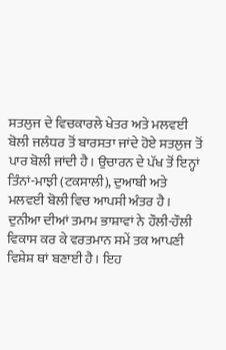ਸਤਲੁਜ ਦੇ ਵਿਚਕਾਰਲੇ ਖੇਤਰ ਅਤੇ ਮਲਵਈ ਬੋਲੀ ਜਲੰਧਰ ਤੋਂ ਬਾਰਸਤਾ ਜਾਂਦੇ ਹੋਏ ਸਤਲੁਜ ਤੋਂ ਪਾਰ ਬੋਲੀ ਜਾਂਦੀ ਹੈ। ਉਚਾਰਨ ਦੇ ਪੱਖ ਤੋਂ ਇਨ੍ਹਾਂ ਤਿੰਨਾਂ-ਮਾਝੀ (ਟਕਸਾਲੀ), ਦੁਆਬੀ ਅਤੇ ਮਲਵਈ ਬੋਲੀ ਵਿਚ ਆਪਸੀ ਅੰਤਰ ਹੈ। ਦੁਨੀਆ ਦੀਆਂ ਤਮਾਮ ਭਾਸ਼ਾਵਾਂ ਨੇ ਹੌਲੀ-ਹੌਲੀ ਵਿਕਾਸ ਕਰ ਕੇ ਵਰਤਮਾਨ ਸਮੇਂ ਤਕ ਆਪਣੀ ਵਿਸ਼ੇਸ਼ ਥਾਂ ਬਣਾਈ ਹੈ। ਇਹ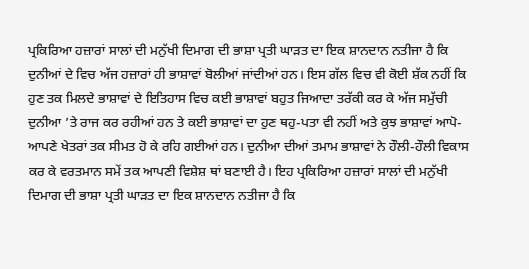ਪ੍ਰਕਿਰਿਆ ਹਜ਼ਾਰਾਂ ਸਾਲਾਂ ਦੀ ਮਨੁੱਖੀ ਦਿਮਾਗ ਦੀ ਭਾਸ਼ਾ ਪ੍ਰਤੀ ਘਾੜਤ ਦਾ ਇਕ ਸ਼ਾਨਦਾਨ ਨਤੀਜਾ ਹੈ ਕਿ ਦੁਨੀਆਂ ਦੇ ਵਿਚ ਅੱਜ ਹਜ਼ਾਰਾਂ ਹੀ ਭਾਸ਼ਾਵਾਂ ਬੋਲੀਆਂ ਜਾਂਦੀਆਂ ਹਨ। ਇਸ ਗੱਲ ਵਿਚ ਵੀ ਕੋਈ ਸ਼ੱਕ ਨਹੀਂ ਕਿ ਹੁਣ ਤਕ ਮਿਲਦੇ ਭਾਸ਼ਾਵਾਂ ਦੇ ਇਤਿਹਾਸ ਵਿਚ ਕਈ ਭਾਸ਼ਾਵਾਂ ਬਹੁਤ ਜਿਆਦਾ ਤਰੱਕੀ ਕਰ ਕੇ ਅੱਜ ਸਮੁੱਚੀ ਦੁਨੀਆ ’ਤੇ ਰਾਜ ਕਰ ਰਹੀਆਂ ਹਨ ਤੇ ਕਈ ਭਾਸ਼ਾਵਾਂ ਦਾ ਹੁਣ ਥਹੁ-ਪਤਾ ਵੀ ਨਹੀਂ ਅਤੇ ਕੁਝ ਭਾਸ਼ਾਵਾਂ ਆਪੋ-ਆਪਣੇ ਖੇਤਰਾਂ ਤਕ ਸੀਮਤ ਹੋ ਕੇ ਰਹਿ ਗਈਆਂ ਹਨ। ਦੁਨੀਆ ਦੀਆਂ ਤਮਾਮ ਭਾਸ਼ਾਵਾਂ ਨੇ ਹੌਲੀ-ਹੌਲੀ ਵਿਕਾਸ ਕਰ ਕੇ ਵਰਤਮਾਨ ਸਮੇਂ ਤਕ ਆਪਣੀ ਵਿਸ਼ੇਸ਼ ਥਾਂ ਬਣਾਈ ਹੈ। ਇਹ ਪ੍ਰਕਿਰਿਆ ਹਜ਼ਾਰਾਂ ਸਾਲਾਂ ਦੀ ਮਨੁੱਖੀ ਦਿਮਾਗ ਦੀ ਭਾਸ਼ਾ ਪ੍ਰਤੀ ਘਾੜਤ ਦਾ ਇਕ ਸ਼ਾਨਦਾਨ ਨਤੀਜਾ ਹੈ ਕਿ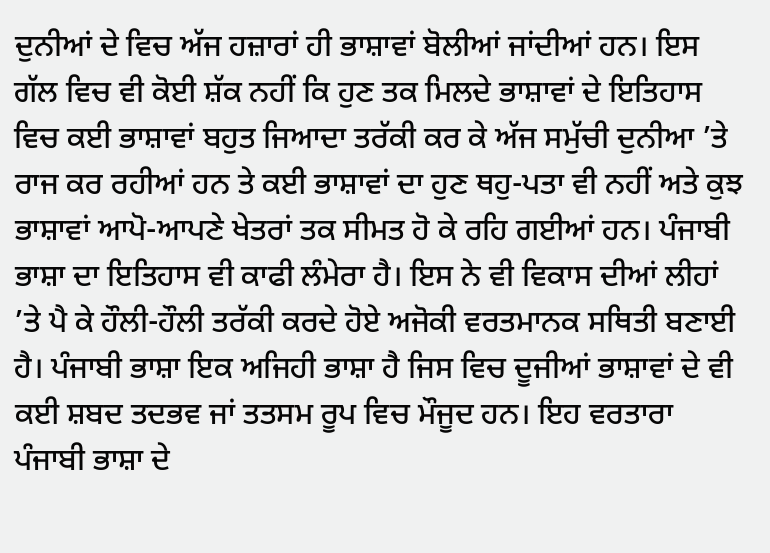ਦੁਨੀਆਂ ਦੇ ਵਿਚ ਅੱਜ ਹਜ਼ਾਰਾਂ ਹੀ ਭਾਸ਼ਾਵਾਂ ਬੋਲੀਆਂ ਜਾਂਦੀਆਂ ਹਨ। ਇਸ ਗੱਲ ਵਿਚ ਵੀ ਕੋਈ ਸ਼ੱਕ ਨਹੀਂ ਕਿ ਹੁਣ ਤਕ ਮਿਲਦੇ ਭਾਸ਼ਾਵਾਂ ਦੇ ਇਤਿਹਾਸ ਵਿਚ ਕਈ ਭਾਸ਼ਾਵਾਂ ਬਹੁਤ ਜਿਆਦਾ ਤਰੱਕੀ ਕਰ ਕੇ ਅੱਜ ਸਮੁੱਚੀ ਦੁਨੀਆ ’ਤੇ ਰਾਜ ਕਰ ਰਹੀਆਂ ਹਨ ਤੇ ਕਈ ਭਾਸ਼ਾਵਾਂ ਦਾ ਹੁਣ ਥਹੁ-ਪਤਾ ਵੀ ਨਹੀਂ ਅਤੇ ਕੁਝ ਭਾਸ਼ਾਵਾਂ ਆਪੋ-ਆਪਣੇ ਖੇਤਰਾਂ ਤਕ ਸੀਮਤ ਹੋ ਕੇ ਰਹਿ ਗਈਆਂ ਹਨ। ਪੰਜਾਬੀ ਭਾਸ਼ਾ ਦਾ ਇਤਿਹਾਸ ਵੀ ਕਾਫੀ ਲੰਮੇਰਾ ਹੈ। ਇਸ ਨੇ ਵੀ ਵਿਕਾਸ ਦੀਆਂ ਲੀਹਾਂ ’ਤੇ ਪੈ ਕੇ ਹੌਲੀ-ਹੌਲੀ ਤਰੱਕੀ ਕਰਦੇ ਹੋਏ ਅਜੋਕੀ ਵਰਤਮਾਨਕ ਸਥਿਤੀ ਬਣਾਈ ਹੈ। ਪੰਜਾਬੀ ਭਾਸ਼ਾ ਇਕ ਅਜਿਹੀ ਭਾਸ਼ਾ ਹੈ ਜਿਸ ਵਿਚ ਦੂਜੀਆਂ ਭਾਸ਼ਾਵਾਂ ਦੇ ਵੀ ਕਈ ਸ਼ਬਦ ਤਦਭਵ ਜਾਂ ਤਤਸਮ ਰੂਪ ਵਿਚ ਮੌਜੂਦ ਹਨ। ਇਹ ਵਰਤਾਰਾ ਪੰਜਾਬੀ ਭਾਸ਼ਾ ਦੇ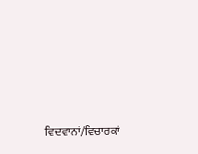ਵਿਦਵਾਨਾਂ/ਵਿਚਾਰਕਾਂ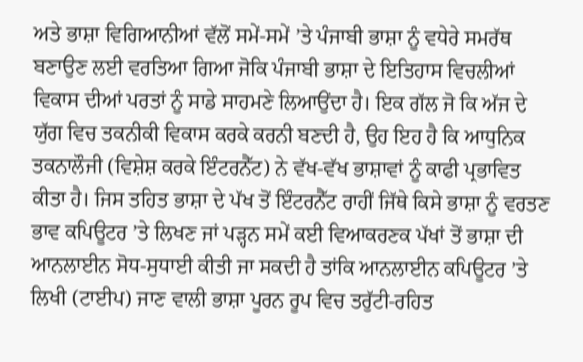ਅਤੇ ਭਾਸ਼ਾ ਵਿਗਿਆਨੀਆਂ ਵੱਲੋਂ ਸਮੇਂ-ਸਮੇਂ ’ਤੇ ਪੰਜਾਬੀ ਭਾਸ਼ਾ ਨੂੰ ਵਧੇਰੇ ਸਮਰੱਥ ਬਣਾਉਣ ਲਈ ਵਰਤਿਆ ਗਿਆ ਜੋਕਿ ਪੰਜਾਬੀ ਭਾਸ਼ਾ ਦੇ ਇਤਿਹਾਸ ਵਿਚਲੀਆਂ ਵਿਕਾਸ ਦੀਆਂ ਪਰਤਾਂ ਨੂੰ ਸਾਡੇ ਸਾਹਮਣੇ ਲਿਆਉਂਦਾ ਹੈ। ਇਕ ਗੱਲ ਜੋ ਕਿ ਅੱਜ ਦੇ ਯੁੱਗ ਵਿਚ ਤਕਨੀਕੀ ਵਿਕਾਸ ਕਰਕੇ ਕਰਨੀ ਬਣਦੀ ਹੈ, ਉਹ ਇਹ ਹੈ ਕਿ ਆਧੁਨਿਕ ਤਕਨਾਲੌਜੀ (ਵਿਸ਼ੇਸ਼ ਕਰਕੇ ਇੰਟਰਨੈੱਟ) ਨੇ ਵੱਖ-ਵੱਖ ਭਾਸ਼ਾਵਾਂ ਨੂੰ ਕਾਫੀ ਪ੍ਰਭਾਵਿਤ ਕੀਤਾ ਹੈ। ਜਿਸ ਤਹਿਤ ਭਾਸ਼ਾ ਦੇ ਪੱਖ ਤੋਂ ਇੰਟਰਨੈੱਟ ਰਾਹੀਂ ਜਿੱਥੇ ਕਿਸੇ ਭਾਸ਼ਾ ਨੂੰ ਵਰਤਣ ਭਾਵ ਕਪਿਊਟਰ ’ਤੇ ਲਿਖਣ ਜਾਂ ਪੜ੍ਹਨ ਸਮੇਂ ਕਈ ਵਿਆਕਰਣਕ ਪੱਖਾਂ ਤੋਂ ਭਾਸ਼ਾ ਦੀ ਆਨਲਾਈਨ ਸੋਧ-ਸੁਧਾਈ ਕੀਤੀ ਜਾ ਸਕਦੀ ਹੈ ਤਾਂਕਿ ਆਨਲਾਈਨ ਕਪਿਊਟਰ ’ਤੇ ਲਿਖੀ (ਟਾਈਪ) ਜਾਣ ਵਾਲੀ ਭਾਸ਼ਾ ਪੂਰਨ ਰੂਪ ਵਿਚ ਤਰੁੱਟੀ-ਰਹਿਤ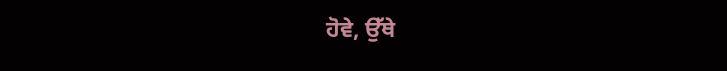ਹੋਵੇ, ਉੱਥੇ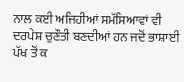ਨਾਲ ਕਈ ਅਜਿਹੀਆਂ ਸਮੱਸਿਆਵਾਂ ਵੀ ਦਰਪੇਸ਼ ਚੁਣੌਤੀ ਬਣਦੀਆਂ ਹਨ ਜਦੋਂ ਭਾਸ਼ਾਈ ਪੱਖ ਤੋਂ ਕ